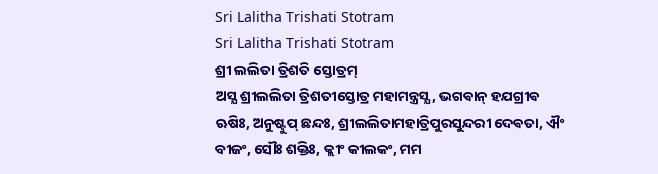Sri Lalitha Trishati Stotram
Sri Lalitha Trishati Stotram
ଶ୍ରୀ ଲଲିତା ତ୍ରିଶତି ସ୍ତୋତ୍ରମ୍
ଅସ୍ଯ ଶ୍ରୀଲଲିତା ତ୍ରିଶତୀସ୍ତୋତ୍ର ମହାମନ୍ତ୍ରସ୍ଯ, ଭଗଵାନ୍ ହଯଗ୍ରୀଵ ଋଷିଃ, ଅନୁଷ୍ଟୁପ୍ ଛନ୍ଦଃ, ଶ୍ରୀଲଲିତାମହାତ୍ରିପୁରସୁନ୍ଦରୀ ଦେଵତା, ଐଂ ବୀଜଂ, ସୌଃ ଶକ୍ତିଃ, କ୍ଲୀଂ କୀଲକଂ, ମମ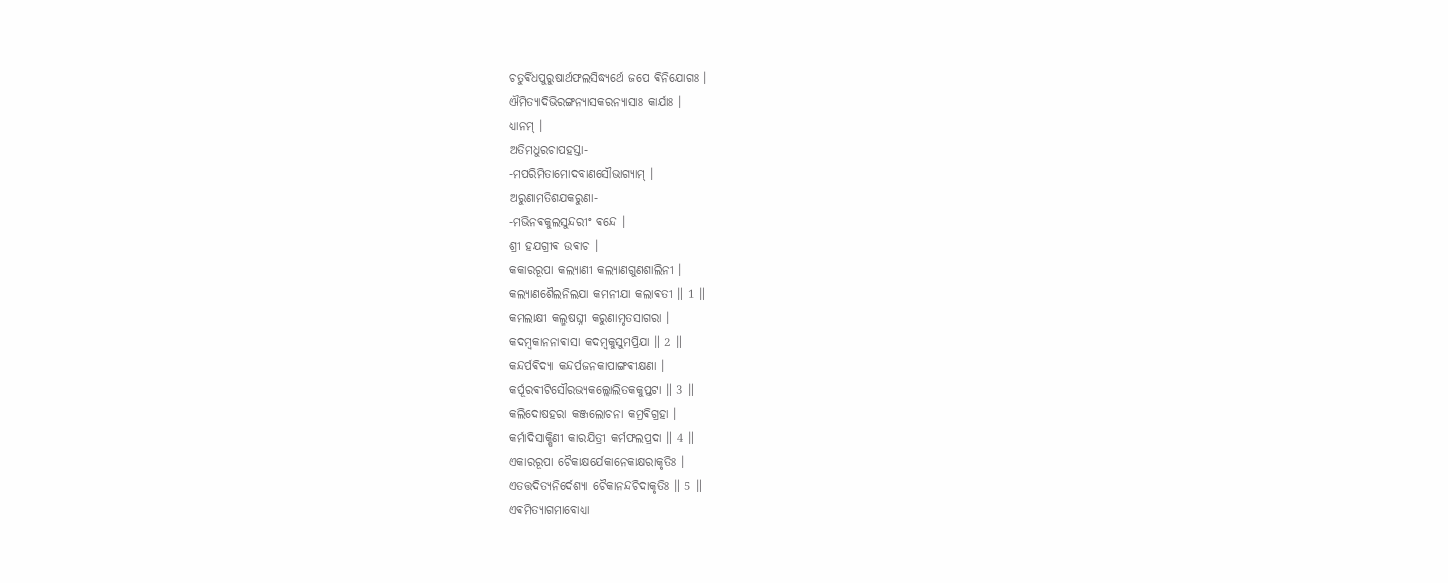ଚତୁର୍ଵିଧପୁରୁଷାର୍ଥଫଲସିଦ୍ଧ୍ଯର୍ଥେ ଜପେ ଵିନିଯୋଗଃ ।
ଐମିତ୍ଯାଦିଭିରଙ୍ଗନ୍ଯାସକରନ୍ଯାସାଃ କାର୍ଯାଃ ।
ଧ୍ଯାନମ୍ ।
ଅତିମଧୁରଚାପହସ୍ତା-
-ମପରିମିତାମୋଦବାଣସୌଭାଗ୍ଯାମ୍ ।
ଅରୁଣାମତିଶଯକରୁଣା-
-ମଭିନଵକୁଲସୁନ୍ଦରୀଂ ଵନ୍ଦେ ।
ଶ୍ରୀ ହଯଗ୍ରୀଵ ଉଵାଚ ।
କକାରରୂପା କଲ୍ଯାଣୀ କଲ୍ଯାଣଗୁଣଶାଲିନୀ ।
କଲ୍ଯାଣଶୈଲନିଲଯା କମନୀଯା କଲାଵତୀ ॥ 1 ॥
କମଲାକ୍ଷୀ କଲ୍ମଷଘ୍ନୀ କରୁଣାମୃତସାଗରା ।
କଦମ୍ବକାନନାଵାସା କଦମ୍ବକୁସୁମପ୍ରିଯା ॥ 2 ॥
କନ୍ଦର୍ପଵିଦ୍ଯା କନ୍ଦର୍ପଜନକାପାଙ୍ଗଵୀକ୍ଷଣା ।
କର୍ପୂରଵୀଟିସୌରଭ୍ଯକଲ୍ଲୋଲିତକକୁପ୍ତଟା ॥ 3 ॥
କଲିଦୋଷହରା କଞ୍ଜଲୋଚନା କମ୍ରଵିଗ୍ରହା ।
କର୍ମାଦିସାକ୍ଷିଣୀ କାରଯିତ୍ରୀ କର୍ମଫଲପ୍ରଦା ॥ 4 ॥
ଏକାରରୂପା ଚୈକାକ୍ଷର୍ଯେକାନେକାକ୍ଷରାକୃତିଃ ।
ଏତତ୍ତଦିତ୍ଯନିର୍ଦେଶ୍ଯା ଚୈକାନନ୍ଦଚିଦାକୃତିଃ ॥ 5 ॥
ଏଵମିତ୍ଯାଗମାବୋଧ୍ଯା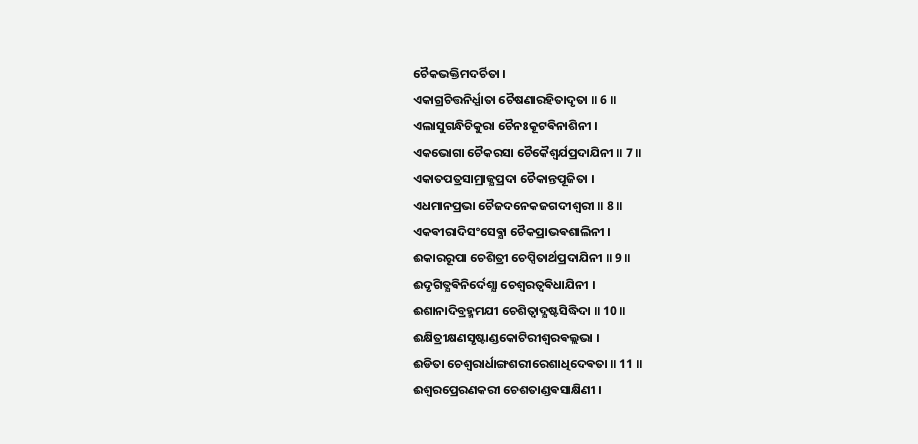ଚୈକଭକ୍ତିମଦର୍ଚିତା ।
ଏକାଗ୍ରଚିତ୍ତନିର୍ଧ୍ଯାତା ଚୈଷଣାରହିତାଦୃତା ॥ 6 ॥
ଏଲାସୁଗନ୍ଧିଚିକୁରା ଚୈନଃକୂଟଵିନାଶିନୀ ।
ଏକଭୋଗା ଚୈକରସା ଚୈକୈଶ୍ଵର୍ଯପ୍ରଦାଯିନୀ ॥ 7 ॥
ଏକାତପତ୍ରସାମ୍ରାଜ୍ଯପ୍ରଦା ଚୈକାନ୍ତପୂଜିତା ।
ଏଧମାନପ୍ରଭା ଚୈଜଦନେକଜଗଦୀଶ୍ଵରୀ ॥ 8 ॥
ଏକଵୀରାଦିସଂସେଵ୍ଯା ଚୈକପ୍ରାଭଵଶାଲିନୀ ।
ଈକାରରୂପା ଚେଶିତ୍ରୀ ଚେପ୍ସିତାର୍ଥପ୍ରଦାଯିନୀ ॥ 9 ॥
ଈଦୃଗିତ୍ଯଵିନିର୍ଦେଶ୍ଯା ଚେଶ୍ଵରତ୍ଵଵିଧାଯିନୀ ।
ଈଶାନାଦିବ୍ରହ୍ମମଯୀ ଚେଶିତ୍ଵାଦ୍ଯଷ୍ଟସିଦ୍ଧିଦା ॥ 10 ॥
ଈକ୍ଷିତ୍ରୀକ୍ଷଣସୃଷ୍ଟାଣ୍ଡକୋଟିରୀଶ୍ଵରଵଲ୍ଲଭା ।
ଈଡିତା ଚେଶ୍ଵରାର୍ଧାଙ୍ଗଶରୀରେଶାଧିଦେଵତା ॥ 11 ॥
ଈଶ୍ଵରପ୍ରେରଣକରୀ ଚେଶତାଣ୍ଡଵସାକ୍ଷିଣୀ ।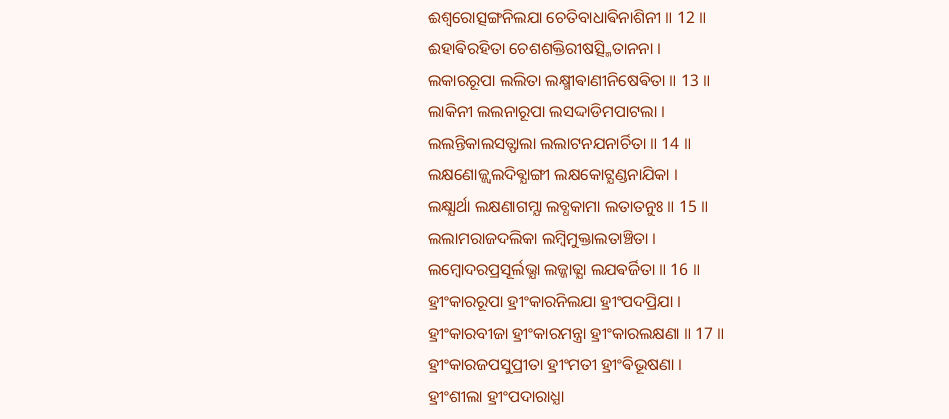ଈଶ୍ଵରୋତ୍ସଙ୍ଗନିଲଯା ଚେତିବାଧାଵିନାଶିନୀ ॥ 12 ॥
ଈହାଵିରହିତା ଚେଶଶକ୍ତିରୀଷତ୍ସ୍ମିତାନନା ।
ଲକାରରୂପା ଲଲିତା ଲକ୍ଷ୍ମୀଵାଣୀନିଷେଵିତା ॥ 13 ॥
ଲାକିନୀ ଲଲନାରୂପା ଲସଦ୍ଦାଡିମପାଟଲା ।
ଲଲନ୍ତିକାଲସତ୍ଫାଲା ଲଲାଟନଯନାର୍ଚିତା ॥ 14 ॥
ଲକ୍ଷଣୋଜ୍ଜ୍ଵଲଦିଵ୍ଯାଙ୍ଗୀ ଲକ୍ଷକୋଟ୍ଯଣ୍ଡନାଯିକା ।
ଲକ୍ଷ୍ଯାର୍ଥା ଲକ୍ଷଣାଗମ୍ଯା ଲବ୍ଧକାମା ଲତାତନୁଃ ॥ 15 ॥
ଲଲାମରାଜଦଲିକା ଲମ୍ବିମୁକ୍ତାଲତାଞ୍ଚିତା ।
ଲମ୍ବୋଦରପ୍ରସୂର୍ଲଭ୍ଯା ଲଜ୍ଜାଢ୍ଯା ଲଯଵର୍ଜିତା ॥ 16 ॥
ହ୍ରୀଂକାରରୂପା ହ୍ରୀଂକାରନିଲଯା ହ୍ରୀଂପଦପ୍ରିଯା ।
ହ୍ରୀଂକାରବୀଜା ହ୍ରୀଂକାରମନ୍ତ୍ରା ହ୍ରୀଂକାରଲକ୍ଷଣା ॥ 17 ॥
ହ୍ରୀଂକାରଜପସୁପ୍ରୀତା ହ୍ରୀଂମତୀ ହ୍ରୀଂଵିଭୂଷଣା ।
ହ୍ରୀଂଶୀଲା ହ୍ରୀଂପଦାରାଧ୍ଯା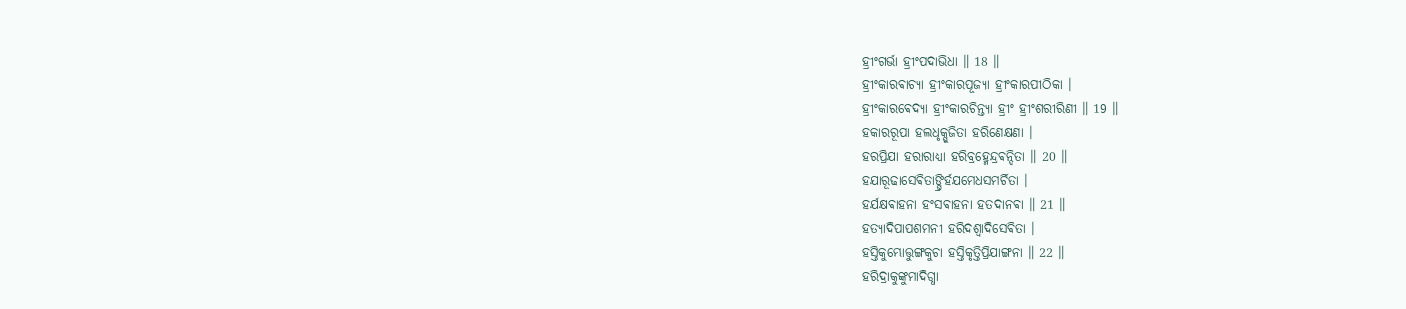ହ୍ରୀଂଗର୍ଭା ହ୍ରୀଂପଦାଭିଧା ॥ 18 ॥
ହ୍ରୀଂକାରଵାଚ୍ଯା ହ୍ରୀଂକାରପୂଜ୍ଯା ହ୍ରୀଂକାରପୀଠିକା ।
ହ୍ରୀଂକାରଵେଦ୍ଯା ହ୍ରୀଂକାରଚିନ୍ତ୍ଯା ହ୍ରୀଂ ହ୍ରୀଂଶରୀରିଣୀ ॥ 19 ॥
ହକାରରୂପା ହଲଧୃକ୍ପୂଜିତା ହରିଣେକ୍ଷଣା ।
ହରପ୍ରିଯା ହରାରାଧ୍ଯା ହରିବ୍ରହ୍ମେନ୍ଦ୍ରଵନ୍ଦିତା ॥ 20 ॥
ହଯାରୂଢାସେଵିତାଙ୍ଘ୍ରିର୍ହଯମେଧସମର୍ଚିତା ।
ହର୍ଯକ୍ଷଵାହନା ହଂସଵାହନା ହତଦାନଵା ॥ 21 ॥
ହତ୍ଯାଦିପାପଶମନୀ ହରିଦଶ୍ଵାଦିସେଵିତା ।
ହସ୍ତିକୁମ୍ଭୋତ୍ତୁଙ୍ଗକୁଚା ହସ୍ତିକୃତ୍ତିପ୍ରିଯାଙ୍ଗନା ॥ 22 ॥
ହରିଦ୍ରାକୁଙ୍କୁମାଦିଗ୍ଧା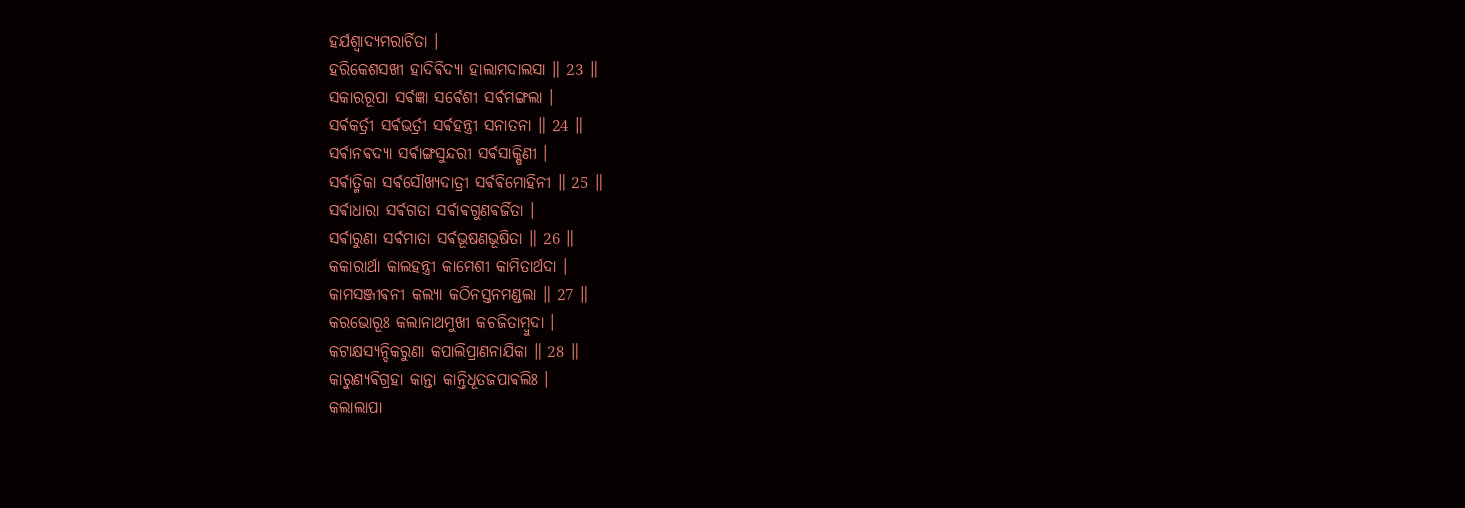ହର୍ଯଶ୍ଵାଦ୍ଯମରାର୍ଚିତା ।
ହରିକେଶସଖୀ ହାଦିଵିଦ୍ଯା ହାଲାମଦାଲସା ॥ 23 ॥
ସକାରରୂପା ସର୍ଵଜ୍ଞା ସର୍ଵେଶୀ ସର୍ଵମଙ୍ଗଲା ।
ସର୍ଵକର୍ତ୍ରୀ ସର୍ଵଭର୍ତ୍ରୀ ସର୍ଵହନ୍ତ୍ରୀ ସନାତନା ॥ 24 ॥
ସର୍ଵାନଵଦ୍ଯା ସର୍ଵାଙ୍ଗସୁନ୍ଦରୀ ସର୍ଵସାକ୍ଷିଣୀ ।
ସର୍ଵାତ୍ମିକା ସର୍ଵସୌଖ୍ଯଦାତ୍ରୀ ସର୍ଵଵିମୋହିନୀ ॥ 25 ॥
ସର୍ଵାଧାରା ସର୍ଵଗତା ସର୍ଵାଵଗୁଣଵର୍ଜିତା ।
ସର୍ଵାରୁଣା ସର୍ଵମାତା ସର୍ଵଭୂଷଣଭୂଷିତା ॥ 26 ॥
କକାରାର୍ଥା କାଲହନ୍ତ୍ରୀ କାମେଶୀ କାମିତାର୍ଥଦା ।
କାମସଞ୍ଜୀଵନୀ କଲ୍ଯା କଠିନସ୍ତନମଣ୍ଡଲା ॥ 27 ॥
କରଭୋରୂଃ କଲାନାଥମୁଖୀ କଚଜିତାମ୍ବୁଦା ।
କଟାକ୍ଷସ୍ଯନ୍ଦିକରୁଣା କପାଲିପ୍ରାଣନାଯିକା ॥ 28 ॥
କାରୁଣ୍ଯଵିଗ୍ରହା କାନ୍ତା କାନ୍ତିଧୂତଜପାଵଲିଃ ।
କଲାଲାପା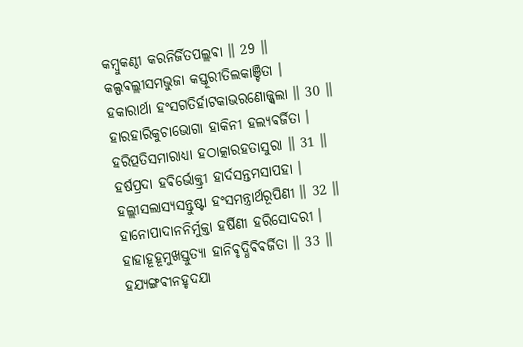କମ୍ବୁକଣ୍ଠୀ କରନିର୍ଜିତପଲ୍ଲଵା ॥ 29 ॥
କଲ୍ପଵଲ୍ଲୀସମଭୁଜା କସ୍ତୂରୀତିଲକାଞ୍ଚିତା ।
ହକାରାର୍ଥା ହଂସଗତିର୍ହାଟକାଭରଣୋଜ୍ଜ୍ଵଲା ॥ 30 ॥
ହାରହାରିକୁଚାଭୋଗା ହାକିନୀ ହଲ୍ଯଵର୍ଜିତା ।
ହରିତ୍ପତିସମାରାଧ୍ଯା ହଠାତ୍କାରହତାସୁରା ॥ 31 ॥
ହର୍ଷପ୍ରଦା ହଵିର୍ଭୋକ୍ତ୍ରୀ ହାର୍ଦସନ୍ତମସାପହା ।
ହଲ୍ଲୀସଲାସ୍ଯସନ୍ତୁଷ୍ଟା ହଂସମନ୍ତ୍ରାର୍ଥରୂପିଣୀ ॥ 32 ॥
ହାନୋପାଦାନନିର୍ମୁକ୍ତା ହର୍ଷିଣୀ ହରିସୋଦରୀ ।
ହାହାହୂହୂମୁଖସ୍ତୁତ୍ଯା ହାନିଵୃଦ୍ଧିଵିଵର୍ଜିତା ॥ 33 ॥
ହଯ୍ଯଙ୍ଗଵୀନହୃଦଯା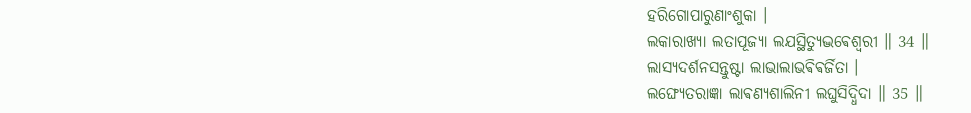ହରିଗୋପାରୁଣାଂଶୁକା ।
ଲକାରାଖ୍ଯା ଲତାପୂଜ୍ଯା ଲଯସ୍ଥିତ୍ଯୁଦ୍ଭଵେଶ୍ଵରୀ ॥ 34 ॥
ଲାସ୍ଯଦର୍ଶନସନ୍ତୁଷ୍ଟା ଲାଭାଲାଭଵିଵର୍ଜିତା ।
ଲଙ୍ଘ୍ଯେତରାଜ୍ଞା ଲାଵଣ୍ଯଶାଲିନୀ ଲଘୁସିଦ୍ଧିଦା ॥ 35 ॥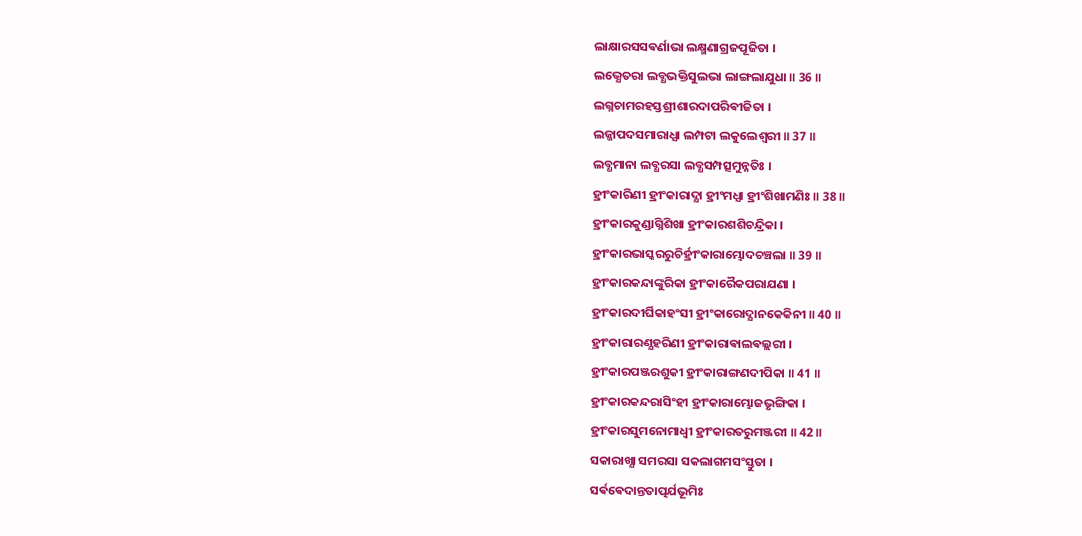ଲାକ୍ଷାରସସଵର୍ଣାଭା ଲକ୍ଷ୍ମଣାଗ୍ରଜପୂଜିତା ।
ଲଭ୍ଯେତରା ଲବ୍ଧଭକ୍ତିସୁଲଭା ଲାଙ୍ଗଲାଯୁଧା ॥ 36 ॥
ଲଗ୍ନଚାମରହସ୍ତଶ୍ରୀଶାରଦାପରିଵୀଜିତା ।
ଲଜ୍ଜାପଦସମାରାଧ୍ଯା ଲମ୍ପଟା ଲକୁଲେଶ୍ଵରୀ ॥ 37 ॥
ଲବ୍ଧମାନା ଲବ୍ଧରସା ଲବ୍ଧସମ୍ପତ୍ସମୁନ୍ନତିଃ ।
ହ୍ରୀଂକାରିଣୀ ହ୍ରୀଂକାରାଦ୍ଯା ହ୍ରୀଂମଧ୍ଯା ହ୍ରୀଂଶିଖାମଣିଃ ॥ 38 ॥
ହ୍ରୀଂକାରକୁଣ୍ଡାଗ୍ନିଶିଖା ହ୍ରୀଂକାରଶଶିଚନ୍ଦ୍ରିକା ।
ହ୍ରୀଂକାରଭାସ୍କରରୁଚିର୍ହ୍ରୀଂକାରାମ୍ଭୋଦଚଞ୍ଚଲା ॥ 39 ॥
ହ୍ରୀଂକାରକନ୍ଦାଙ୍କୁରିକା ହ୍ରୀଂକାରୈକପରାଯଣା ।
ହ୍ରୀଂକାରଦୀର୍ଘିକାହଂସୀ ହ୍ରୀଂକାରୋଦ୍ଯାନକେକିନୀ ॥ 40 ॥
ହ୍ରୀଂକାରାରଣ୍ଯହରିଣୀ ହ୍ରୀଂକାରାଵାଲଵଲ୍ଲରୀ ।
ହ୍ରୀଂକାରପଞ୍ଜରଶୁକୀ ହ୍ରୀଂକାରାଙ୍ଗଣଦୀପିକା ॥ 41 ॥
ହ୍ରୀଂକାରକନ୍ଦରାସିଂହୀ ହ୍ରୀଂକାରାମ୍ଭୋଜଭୃଙ୍ଗିକା ।
ହ୍ରୀଂକାରସୁମନୋମାଧ୍ଵୀ ହ୍ରୀଂକାରତରୁମଞ୍ଜରୀ ॥ 42 ॥
ସକାରାଖ୍ଯା ସମରସା ସକଲାଗମସଂସ୍ତୁତା ।
ସର୍ଵଵେଦାନ୍ତତାତ୍ପର୍ଯଭୂମିଃ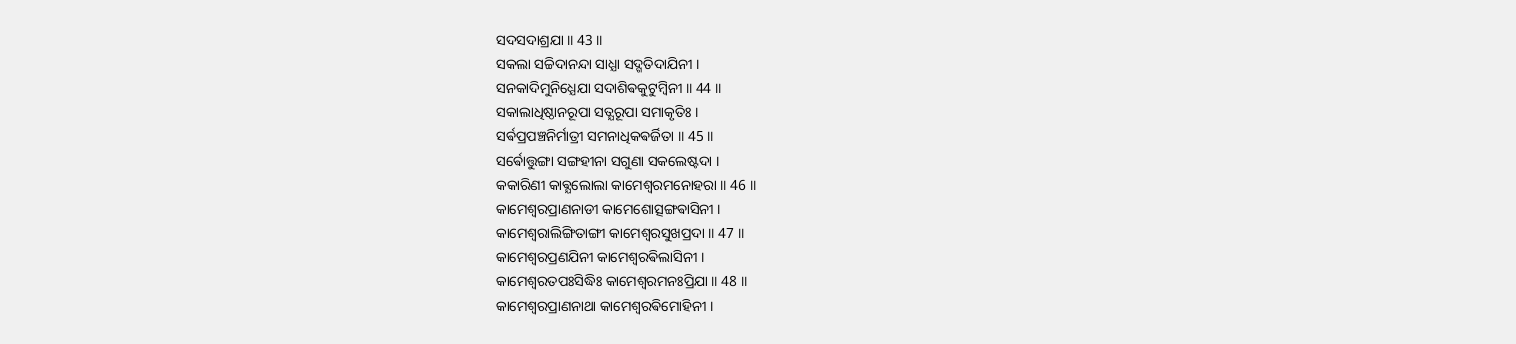ସଦସଦାଶ୍ରଯା ॥ 43 ॥
ସକଲା ସଚ୍ଚିଦାନନ୍ଦା ସାଧ୍ଯା ସଦ୍ଗତିଦାଯିନୀ ।
ସନକାଦିମୁନିଧ୍ଯେଯା ସଦାଶିଵକୁଟୁମ୍ବିନୀ ॥ 44 ॥
ସକାଲାଧିଷ୍ଠାନରୂପା ସତ୍ଯରୂପା ସମାକୃତିଃ ।
ସର୍ଵପ୍ରପଞ୍ଚନିର୍ମାତ୍ରୀ ସମନାଧିକଵର୍ଜିତା ॥ 45 ॥
ସର୍ଵୋତ୍ତୁଙ୍ଗା ସଙ୍ଗହୀନା ସଗୁଣା ସକଲେଷ୍ଟଦା ।
କକାରିଣୀ କାଵ୍ଯଲୋଲା କାମେଶ୍ଵରମନୋହରା ॥ 46 ॥
କାମେଶ୍ଵରପ୍ରାଣନାଡୀ କାମେଶୋତ୍ସଙ୍ଗଵାସିନୀ ।
କାମେଶ୍ଵରାଲିଙ୍ଗିତାଙ୍ଗୀ କାମେଶ୍ଵରସୁଖପ୍ରଦା ॥ 47 ॥
କାମେଶ୍ଵରପ୍ରଣଯିନୀ କାମେଶ୍ଵରଵିଲାସିନୀ ।
କାମେଶ୍ଵରତପଃସିଦ୍ଧିଃ କାମେଶ୍ଵରମନଃପ୍ରିଯା ॥ 48 ॥
କାମେଶ୍ଵରପ୍ରାଣନାଥା କାମେଶ୍ଵରଵିମୋହିନୀ ।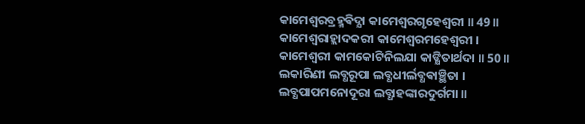କାମେଶ୍ଵରବ୍ରହ୍ମଵିଦ୍ଯା କାମେଶ୍ଵରଗୃହେଶ୍ଵରୀ ॥ 49 ॥
କାମେଶ୍ଵରାହ୍ଲାଦକରୀ କାମେଶ୍ଵରମହେଶ୍ଵରୀ ।
କାମେଶ୍ଵରୀ କାମକୋଟିନିଲଯା କାଙ୍କ୍ଷିତାର୍ଥଦା ॥ 50 ॥
ଲକାରିଣୀ ଲବ୍ଧରୂପା ଲବ୍ଧଧୀର୍ଲବ୍ଧଵାଞ୍ଛିତା ।
ଲବ୍ଧପାପମନୋଦୂରା ଲବ୍ଧାହଙ୍କାରଦୁର୍ଗମା ॥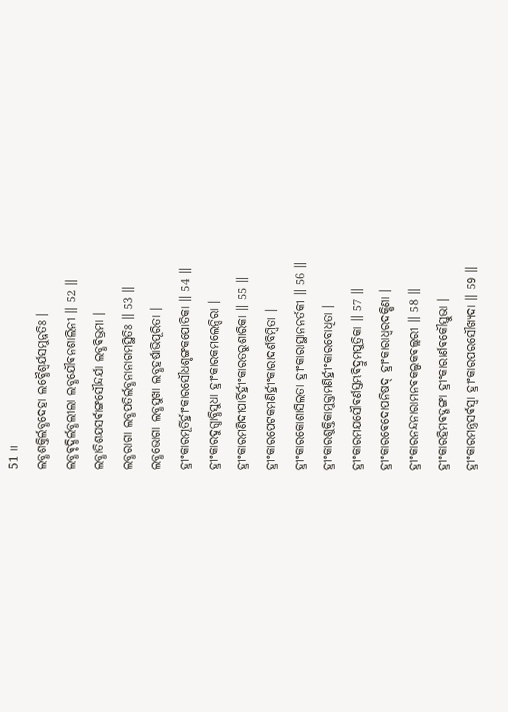51 ॥
ଲବ୍ଧଶକ୍ତିର୍ଲବ୍ଧଦେହା ଲବ୍ଧୈଶ୍ଵର୍ଯସମୁନ୍ନତିଃ ।
ଲବ୍ଧଵୃଦ୍ଧିର୍ଲବ୍ଧଲୀଲା ଲବ୍ଧଯୌଵନଶାଲିନୀ ॥ 52 ॥
ଲବ୍ଧାତିଶଯସର୍ଵାଙ୍ଗସୌନ୍ଦର୍ଯା ଲବ୍ଧଵିଭ୍ରମା ।
ଲବ୍ଧରାଗା ଲବ୍ଧପତିର୍ଲବ୍ଧନାନାଗମସ୍ଥିତିଃ ॥ 53 ॥
ଲବ୍ଧଭୋଗା ଲବ୍ଧସୁଖା ଲବ୍ଧହର୍ଷାଭିପୂରିତା ।
ହ୍ରୀଂକାରମୂର୍ତିର୍ହ୍ରୀଂକାରସୌଧଶୃଙ୍ଗକପୋତିକା ॥ 54 ॥
ହ୍ରୀଂକାରଦୁଗ୍ଧାବ୍ଧିସୁଧା ହ୍ରୀଂକାରକମଲେନ୍ଦିରା ।
ହ୍ରୀଂକାରମଣିଦୀପାର୍ଚିର୍ହ୍ରୀଂକାରତରୁଶାରିକା ॥ 55 ॥
ହ୍ରୀଂକାରପେଟକମଣିର୍ହ୍ରୀଂକାରାଦର୍ଶବିମ୍ବିତା ।
ହ୍ରୀଂକାରକୋଶାସିଲତା ହ୍ରୀଂକାରାସ୍ଥାନନର୍ତକୀ ॥ 56 ॥
ହ୍ରୀଂକାରଶୁକ୍ତିକାମୁକ୍ତାମଣିର୍ହ୍ରୀଂକାରବୋଧିତା ।
ହ୍ରୀଂକାରମଯସୌଵର୍ଣସ୍ତମ୍ଭଵିଦ୍ରୁମପୁତ୍ରିକା ॥ 57 ॥
ହ୍ରୀଂକାରଵେଦୋପନିଷଦ୍ ହ୍ରୀଂକାରାଧ୍ଵରଦକ୍ଷିଣା ।
ହ୍ରୀଂକାରନନ୍ଦନାରାମନଵକଲ୍ପକଵଲ୍ଲରୀ ॥ 58 ॥
ହ୍ରୀଂକାରହିମଵଦ୍ଗଙ୍ଗା ହ୍ରୀଂକାରାର୍ଣଵକୌସ୍ତୁଭା ।
ହ୍ରୀଂକାରମନ୍ତ୍ରସର୍ଵସ୍ଵା ହ୍ରୀଂକାରପରସୌଖ୍ଯଦା ॥ 59 ॥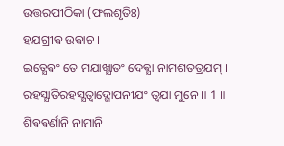ଉତ୍ତରପୀଠିକା (ଫଲଶୃତିଃ)
ହଯଗ୍ରୀଵ ଉଵାଚ ।
ଇତ୍ଯେଵଂ ତେ ମଯାଖ୍ଯାତଂ ଦେଵ୍ଯା ନାମଶତତ୍ରଯମ୍ ।
ରହସ୍ଯାତିରହସ୍ଯତ୍ଵାଦ୍ଗୋପନୀଯଂ ତ୍ଵଯା ମୁନେ ॥ 1 ॥
ଶିଵଵର୍ଣାନି ନାମାନି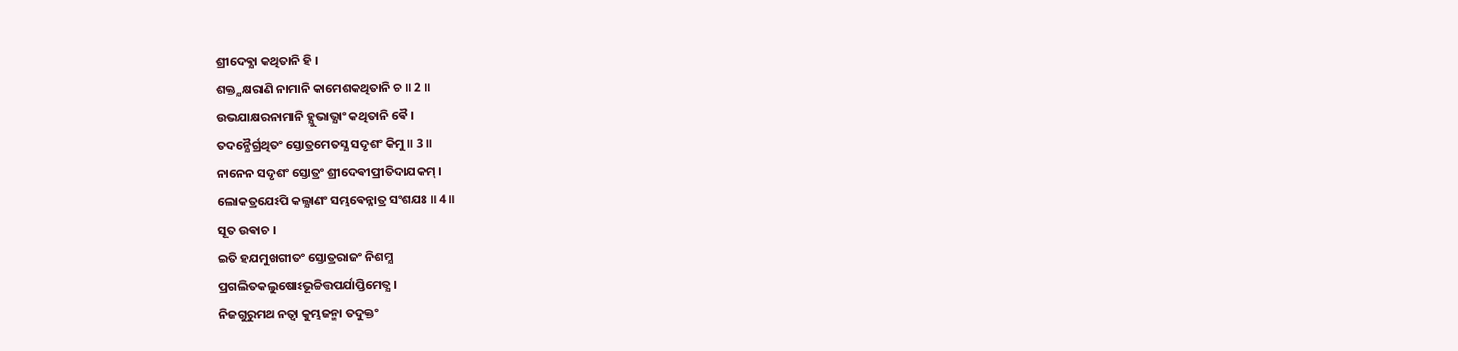ଶ୍ରୀଦେଵ୍ଯା କଥିତାନି ହି ।
ଶକ୍ତ୍ଯକ୍ଷରାଣି ନାମାନି କାମେଶକଥିତାନି ଚ ॥ 2 ॥
ଉଭଯାକ୍ଷରନାମାନି ହ୍ଯୁଭାଭ୍ଯାଂ କଥିତାନି ଵୈ ।
ତଦନ୍ଯୈର୍ଗ୍ରଥିତଂ ସ୍ତୋତ୍ରମେତସ୍ଯ ସଦୃଶଂ କିମୁ ॥ 3 ॥
ନାନେନ ସଦୃଶଂ ସ୍ତୋତ୍ରଂ ଶ୍ରୀଦେଵୀପ୍ରୀତିଦାଯକମ୍ ।
ଲୋକତ୍ରଯେଽପି କଲ୍ଯାଣଂ ସମ୍ଭଵେନ୍ନାତ୍ର ସଂଶଯଃ ॥ 4 ॥
ସୂତ ଉଵାଚ ।
ଇତି ହଯମୁଖଗୀତଂ ସ୍ତୋତ୍ରରାଜଂ ନିଶମ୍ଯ
ପ୍ରଗଲିତକଲୁଷୋଽଭୂଚ୍ଚିତ୍ତପର୍ଯାପ୍ତିମେତ୍ଯ ।
ନିଜଗୁରୁମଥ ନତ୍ଵା କୁମ୍ଭଜନ୍ମା ତଦୁକ୍ତଂ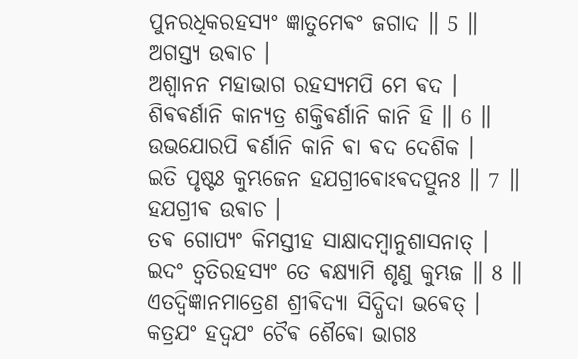ପୁନରଧିକରହସ୍ଯଂ ଜ୍ଞାତୁମେଵଂ ଜଗାଦ ॥ 5 ॥
ଅଗସ୍ତ୍ଯ ଉଵାଚ ।
ଅଶ୍ଵାନନ ମହାଭାଗ ରହସ୍ଯମପି ମେ ଵଦ ।
ଶିଵଵର୍ଣାନି କାନ୍ଯତ୍ର ଶକ୍ତିଵର୍ଣାନି କାନି ହି ॥ 6 ॥
ଉଭଯୋରପି ଵର୍ଣାନି କାନି ଵା ଵଦ ଦେଶିକ ।
ଇତି ପୃଷ୍ଟଃ କୁମ୍ଭଜେନ ହଯଗ୍ରୀଵୋଽଵଦତ୍ପୁନଃ ॥ 7 ॥
ହଯଗ୍ରୀଵ ଉଵାଚ ।
ତଵ ଗୋପ୍ଯଂ କିମସ୍ତୀହ ସାକ୍ଷାଦମ୍ବାନୁଶାସନାତ୍ ।
ଇଦଂ ତ୍ଵତିରହସ୍ଯଂ ତେ ଵକ୍ଷ୍ଯାମି ଶୃଣୁ କୁମ୍ଭଜ ॥ 8 ॥
ଏତଦ୍ଵିଜ୍ଞାନମାତ୍ରେଣ ଶ୍ରୀଵିଦ୍ଯା ସିଦ୍ଧିଦା ଭଵେତ୍ ।
କତ୍ରଯଂ ହଦ୍ଵଯଂ ଚୈଵ ଶୈଵୋ ଭାଗଃ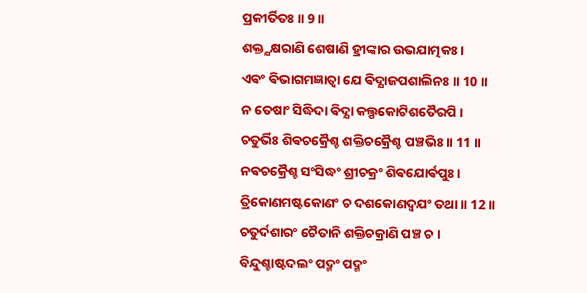ପ୍ରକୀର୍ତିତଃ ॥ 9 ॥
ଶକ୍ତ୍ଯକ୍ଷରାଣି ଶେଷାଣି ହ୍ରୀଙ୍କାର ଉଭଯାତ୍ମକଃ ।
ଏଵଂ ଵିଭାଗମଜ୍ଞାତ୍ଵା ଯେ ଵିଦ୍ଯାଜପଶାଲିନଃ ॥ 10 ॥
ନ ତେଷାଂ ସିଦ୍ଧିଦା ଵିଦ୍ଯା କଲ୍ପକୋଟିଶତୈରପି ।
ଚତୁର୍ଭିଃ ଶିଵଚକ୍ରୈଶ୍ଚ ଶକ୍ତିଚକ୍ରୈଶ୍ଚ ପଞ୍ଚଭିଃ ॥ 11 ॥
ନଵଚକ୍ରୈଶ୍ଚ ସଂସିଦ୍ଧଂ ଶ୍ରୀଚକ୍ରଂ ଶିଵଯୋର୍ଵପୁଃ ।
ତ୍ରିକୋଣମଷ୍ଟକୋଣଂ ଚ ଦଶକୋଣଦ୍ଵଯଂ ତଥା ॥ 12 ॥
ଚତୁର୍ଦଶାରଂ ଚୈତାନି ଶକ୍ତିଚକ୍ରାଣି ପଞ୍ଚ ଚ ।
ବିନ୍ଦୁଶ୍ଚାଷ୍ଟଦଲଂ ପଦ୍ମଂ ପଦ୍ମଂ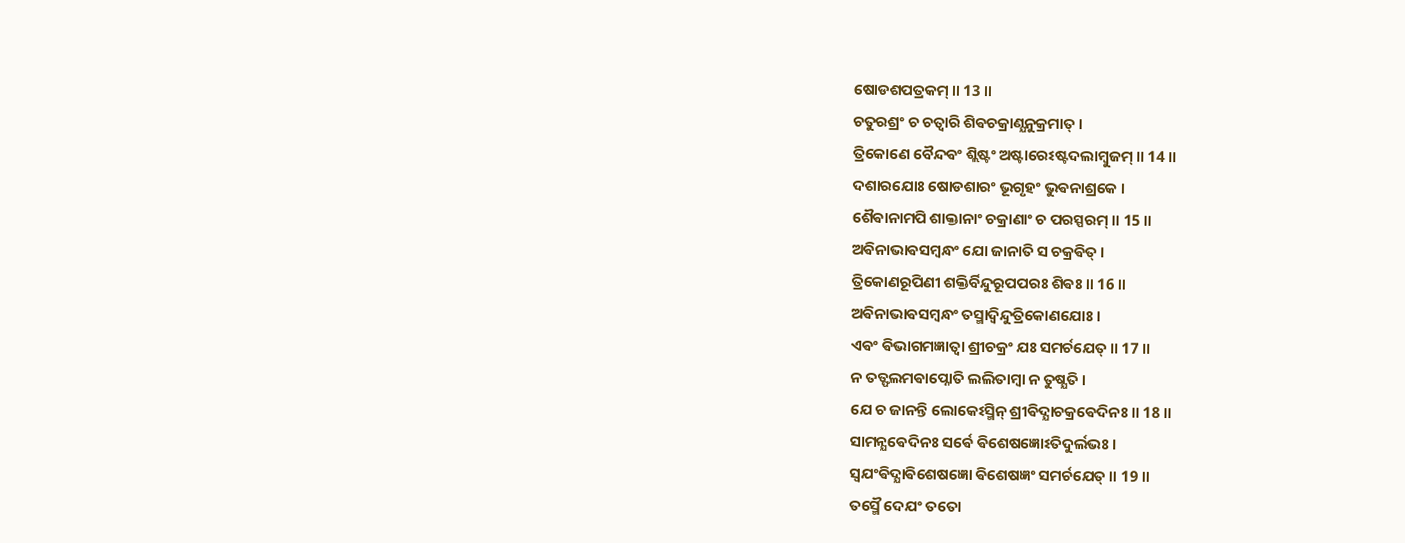ଷୋଡଶପତ୍ରକମ୍ ॥ 13 ॥
ଚତୁରଶ୍ରଂ ଚ ଚତ୍ଵାରି ଶିଵଚକ୍ରାଣ୍ଯନୁକ୍ରମାତ୍ ।
ତ୍ରିକୋଣେ ବୈନ୍ଦଵଂ ଶ୍ଲିଷ୍ଟଂ ଅଷ୍ଟାରେଽଷ୍ଟଦଲାମ୍ବୁଜମ୍ ॥ 14 ॥
ଦଶାରଯୋଃ ଷୋଡଶାରଂ ଭୂଗୃହଂ ଭୁଵନାଶ୍ରକେ ।
ଶୈଵାନାମପି ଶାକ୍ତାନାଂ ଚକ୍ରାଣାଂ ଚ ପରସ୍ପରମ୍ ॥ 15 ॥
ଅଵିନାଭାଵସମ୍ବନ୍ଧଂ ଯୋ ଜାନାତି ସ ଚକ୍ରଵିତ୍ ।
ତ୍ରିକୋଣରୂପିଣୀ ଶକ୍ତିର୍ବିନ୍ଦୁରୂପପରଃ ଶିଵଃ ॥ 16 ॥
ଅଵିନାଭାଵସମ୍ବନ୍ଧଂ ତସ୍ମାଦ୍ବିନ୍ଦୁତ୍ରିକୋଣଯୋଃ ।
ଏଵଂ ଵିଭାଗମଜ୍ଞାତ୍ଵା ଶ୍ରୀଚକ୍ରଂ ଯଃ ସମର୍ଚଯେତ୍ ॥ 17 ॥
ନ ତତ୍ଫଲମଵାପ୍ନୋତି ଲଲିତାମ୍ବା ନ ତୁଷ୍ଯତି ।
ଯେ ଚ ଜାନନ୍ତି ଲୋକେଽସ୍ମିନ୍ ଶ୍ରୀଵିଦ୍ଯାଚକ୍ରଵେଦିନଃ ॥ 18 ॥
ସାମନ୍ଯଵେଦିନଃ ସର୍ଵେ ଵିଶେଷଜ୍ଞୋଽତିଦୁର୍ଲଭଃ ।
ସ୍ଵଯଂଵିଦ୍ଯାଵିଶେଷଜ୍ଞୋ ଵିଶେଷଜ୍ଞଂ ସମର୍ଚଯେତ୍ ॥ 19 ॥
ତସ୍ମୈ ଦେଯଂ ତତୋ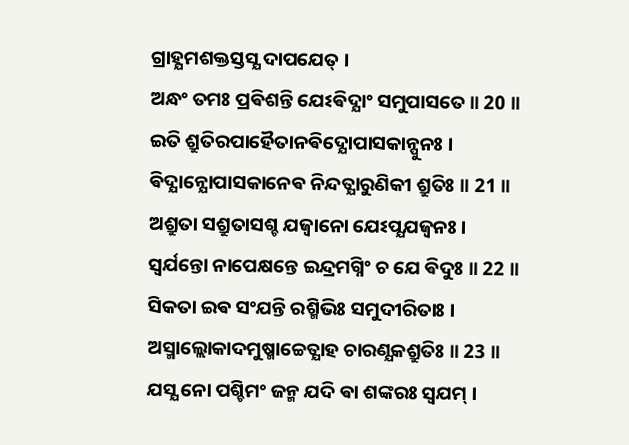ଗ୍ରାହ୍ଯମଶକ୍ତସ୍ତସ୍ଯ ଦାପଯେତ୍ ।
ଅନ୍ଧଂ ତମଃ ପ୍ରଵିଶନ୍ତି ଯେଽଵିଦ୍ଯାଂ ସମୁପାସତେ ॥ 20 ॥
ଇତି ଶ୍ରୁତିରପାହୈତାନଵିଦ୍ଯୋପାସକାନ୍ପୁନଃ ।
ଵିଦ୍ଯାନ୍ଯୋପାସକାନେଵ ନିନ୍ଦତ୍ଯାରୁଣିକୀ ଶ୍ରୁତିଃ ॥ 21 ॥
ଅଶ୍ରୁତା ସଶ୍ରୁତାସଶ୍ଚ ଯଜ୍ଵାନୋ ଯେଽପ୍ଯଯଜ୍ଵନଃ ।
ସ୍ଵର୍ଯନ୍ତୋ ନାପେକ୍ଷନ୍ତେ ଇନ୍ଦ୍ରମଗ୍ନିଂ ଚ ଯେ ଵିଦୁଃ ॥ 22 ॥
ସିକତା ଇଵ ସଂଯନ୍ତି ରଶ୍ମିଭିଃ ସମୁଦୀରିତାଃ ।
ଅସ୍ମାଲ୍ଲୋକାଦମୁଷ୍ମାଚ୍ଚେତ୍ଯାହ ଚାରଣ୍ଯକଶ୍ରୁତିଃ ॥ 23 ॥
ଯସ୍ଯ ନୋ ପଶ୍ଚିମଂ ଜନ୍ମ ଯଦି ଵା ଶଙ୍କରଃ ସ୍ଵଯମ୍ ।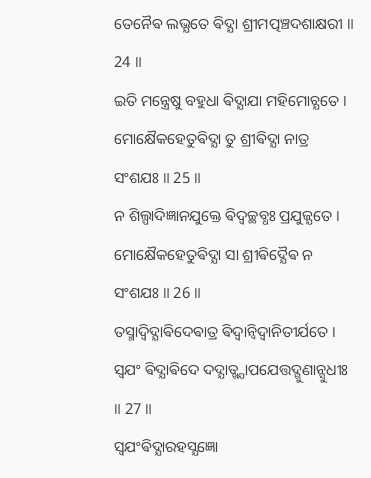ତେନୈଵ ଲଭ୍ଯତେ ଵିଦ୍ଯା ଶ୍ରୀମତ୍ପଞ୍ଚଦଶାକ୍ଷରୀ ॥ 24 ॥
ଇତି ମନ୍ତ୍ରେଷୁ ବହୁଧା ଵିଦ୍ଯାଯା ମହିମୋଚ୍ଯତେ ।
ମୋକ୍ଷୈକହେତୁଵିଦ୍ଯା ତୁ ଶ୍ରୀଵିଦ୍ଯା ନାତ୍ର ସଂଶଯଃ ॥ 25 ॥
ନ ଶିଲ୍ପାଦିଜ୍ଞାନଯୁକ୍ତେ ଵିଦ୍ଵଚ୍ଛବ୍ଧଃ ପ୍ରଯୁଜ୍ଯତେ ।
ମୋକ୍ଷୈକହେତୁଵିଦ୍ଯା ସା ଶ୍ରୀଵିଦ୍ଯୈଵ ନ ସଂଶଯଃ ॥ 26 ॥
ତସ୍ମାଦ୍ଵିଦ୍ଯାଵିଦେଵାତ୍ର ଵିଦ୍ଵାନ୍ଵିଦ୍ଵାନିତୀର୍ଯତେ ।
ସ୍ଵଯଂ ଵିଦ୍ଯାଵିଦେ ଦଦ୍ଯାତ୍ଖ୍ଯାପଯେତ୍ତଦ୍ଗୁଣାନ୍ସୁଧୀଃ ॥ 27 ॥
ସ୍ଵଯଂଵିଦ୍ଯାରହସ୍ଯଜ୍ଞୋ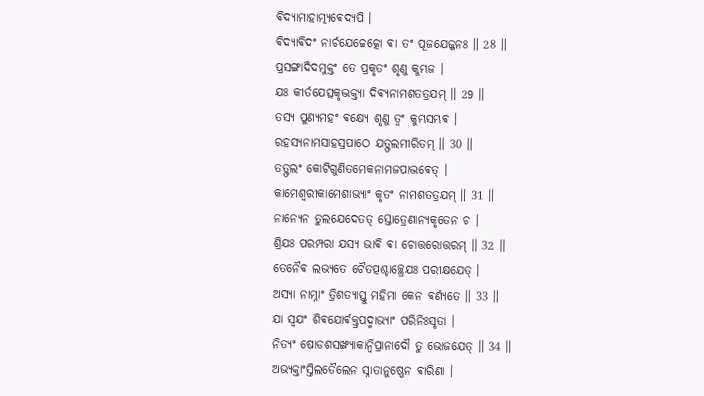ଵିଦ୍ଯାମାହାତ୍ମ୍ଯଵେଦ୍ଯପି ।
ଵିଦ୍ଯାଵିଦଂ ନାର୍ଚଯେଚ୍ଚେତ୍କୋ ଵା ତଂ ପୂଜଯେଜ୍ଜନଃ ॥ 28 ॥
ପ୍ରସଙ୍ଗାଦିଦମୁକ୍ତଂ ତେ ପ୍ରକୃତଂ ଶୃଣୁ କୁମ୍ଭଜ ।
ଯଃ କୀର୍ତଯେତ୍ସକୃଦ୍ଭକ୍ତ୍ଯା ଦିଵ୍ଯନାମଶତତ୍ରଯମ୍ ॥ 29 ॥
ତସ୍ଯ ପୁଣ୍ଯମହଂ ଵକ୍ଷ୍ଯେ ଶୃଣୁ ତ୍ଵଂ କୁମ୍ଭସମ୍ଭଵ ।
ରହସ୍ଯନାମସାହସ୍ରପାଠେ ଯତ୍ଫଲମୀରିତମ୍ ॥ 30 ॥
ତତ୍ଫଲଂ କୋଟିଗୁଣିତମେକନାମଜପାଦ୍ଭଵେତ୍ ।
କାମେଶ୍ଵରୀକାମେଶାଭ୍ଯାଂ କୃତଂ ନାମଶତତ୍ରଯମ୍ ॥ 31 ॥
ନାନ୍ଯେନ ତୁଲଯେଦେତତ୍ ସ୍ତୋତ୍ରେଣାନ୍ଯକୃତେନ ଚ ।
ଶ୍ରିଯଃ ପରମ୍ପରା ଯସ୍ଯ ଭାଵି ଵା ଚୋତ୍ତରୋତ୍ତରମ୍ ॥ 32 ॥
ତେନୈଵ ଲଭ୍ଯତେ ଚୈତତ୍ପଶ୍ଚାଚ୍ଛ୍ରେଯଃ ପରୀକ୍ଷଯେତ୍ ।
ଅସ୍ଯା ନାମ୍ନାଂ ତ୍ରିଶତ୍ଯାସ୍ତୁ ମହିମା କେନ ଵର୍ଣ୍ଯତେ ॥ 33 ॥
ଯା ସ୍ଵଯଂ ଶିଵଯୋର୍ଵକ୍ତ୍ରପଦ୍ମାଭ୍ଯାଂ ପରିନିଃସୃତା ।
ନିତ୍ଯଂ ଷୋଡଶସଙ୍ଖ୍ଯାକାନ୍ଵିପ୍ରାନାଦୌ ତୁ ଭୋଜଯେତ୍ ॥ 34 ॥
ଅଭ୍ଯକ୍ତାଂସ୍ତିଲତୈଲେନ ସ୍ନାତାନୁଷ୍ଣେନ ଵାରିଣା ।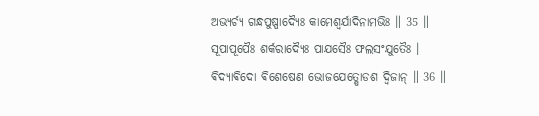ଅଭ୍ଯର୍ଚ୍ଯ ଗନ୍ଧପୁଷ୍ପାଦ୍ଯୈଃ କାମେଶ୍ଵର୍ଯାଦିନାମଭିଃ ॥ 35 ॥
ସୂପାପୂପୈଃ ଶର୍କରାଦ୍ଯୈଃ ପାଯସୈଃ ଫଲସଂଯୁତୈଃ ।
ଵିଦ୍ଯାଵିଦୋ ଵିଶେଷେଣ ଭୋଜଯେତ୍ଷୋଡଶ ଦ୍ଵିଜାନ୍ ॥ 36 ॥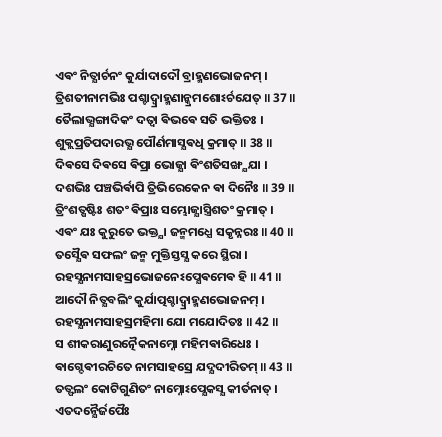ଏଵଂ ନିତ୍ଯାର୍ଚନଂ କୁର୍ଯାଦାଦୌ ବ୍ରାହ୍ମଣଭୋଜନମ୍ ।
ତ୍ରିଶତୀନାମଭିଃ ପଶ୍ଚାଦ୍ବ୍ରାହ୍ମଣାନ୍କ୍ରମଶୋଽର୍ଚଯେତ୍ ॥ 37 ॥
ତୈଲାଭ୍ଯଙ୍ଗାଦିକଂ ଦତ୍ଵା ଵିଭଵେ ସତି ଭକ୍ତିତଃ ।
ଶୁକ୍ଲପ୍ରତିପଦାରଭ୍ଯ ପୌର୍ଣମାସ୍ଯଵଧି କ୍ରମାତ୍ ॥ 38 ॥
ଦିଵସେ ଦିଵସେ ଵିପ୍ରା ଭୋଜ୍ଯା ଵିଂଶତିସଙ୍ଖ୍ଯଯା ।
ଦଶଭିଃ ପଞ୍ଚଭିର୍ଵାପି ତ୍ରିଭିରେକେନ ଵା ଦିନୈଃ ॥ 39 ॥
ତ୍ରିଂଶତ୍ଷଷ୍ଟିଃ ଶତଂ ଵିପ୍ରାଃ ସମ୍ଭୋଜ୍ଯାସ୍ତ୍ରିଶତଂ କ୍ରମାତ୍ ।
ଏଵଂ ଯଃ କୁରୁତେ ଭକ୍ତ୍ଯା ଜନ୍ମମଧ୍ଯେ ସକୃନ୍ନରଃ ॥ 40 ॥
ତସ୍ଯୈଵ ସଫଲଂ ଜନ୍ମ ମୁକ୍ତିସ୍ତସ୍ଯ କରେ ସ୍ଥିରା ।
ରହସ୍ଯନାମସାହସ୍ରଭୋଜନେଽପ୍ଯେଵମେଵ ହି ॥ 41 ॥
ଆଦୌ ନିତ୍ଯବଲିଂ କୁର୍ଯାତ୍ପଶ୍ଚାଦ୍ବ୍ରାହ୍ମଣଭୋଜନମ୍ ।
ରହସ୍ଯନାମସାହସ୍ରମହିମା ଯୋ ମଯୋଦିତଃ ॥ 42 ॥
ସ ଶୀକରାଣୁରତ୍ନୈକନାମ୍ନୋ ମହିମଵାରିଧେଃ ।
ଵାଗ୍ଦେଵୀରଚିତେ ନାମସାହସ୍ରେ ଯଦ୍ଯଦୀରିତମ୍ ॥ 43 ॥
ତତ୍ଫଲଂ କୋଟିଗୁଣିତଂ ନାମ୍ନୋଽପ୍ଯେକସ୍ଯ କୀର୍ତନାତ୍ ।
ଏତଦନ୍ଯୈର୍ଜପୈଃ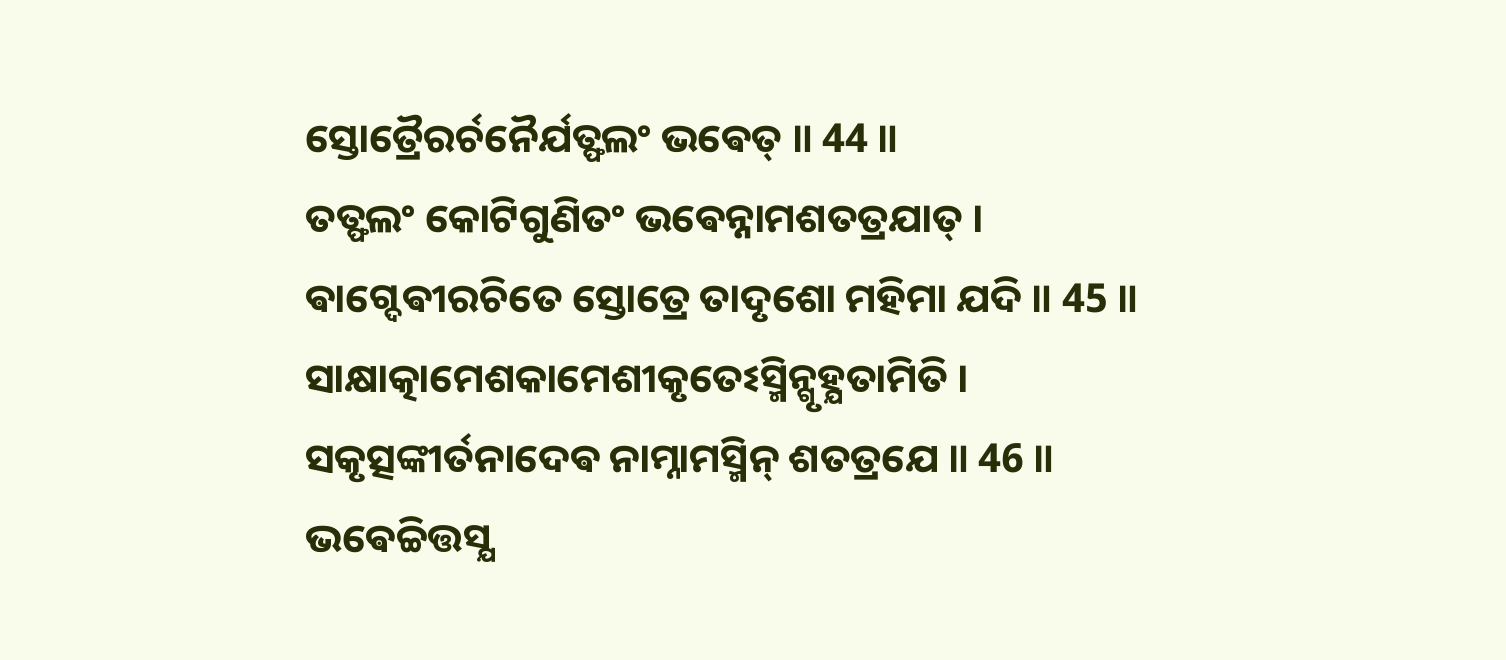ସ୍ତୋତ୍ରୈରର୍ଚନୈର୍ଯତ୍ଫଲଂ ଭଵେତ୍ ॥ 44 ॥
ତତ୍ଫଲଂ କୋଟିଗୁଣିତଂ ଭଵେନ୍ନାମଶତତ୍ରଯାତ୍ ।
ଵାଗ୍ଦେଵୀରଚିତେ ସ୍ତୋତ୍ରେ ତାଦୃଶୋ ମହିମା ଯଦି ॥ 45 ॥
ସାକ୍ଷାତ୍କାମେଶକାମେଶୀକୃତେଽସ୍ମିନ୍ଗୃହ୍ଯତାମିତି ।
ସକୃତ୍ସଙ୍କୀର୍ତନାଦେଵ ନାମ୍ନାମସ୍ମିନ୍ ଶତତ୍ରଯେ ॥ 46 ॥
ଭଵେଚ୍ଚିତ୍ତସ୍ଯ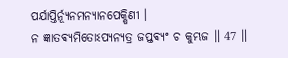ପର୍ଯାପ୍ତିର୍ନ୍ଯୂନମନ୍ଯାନପେକ୍ଷିଣୀ ।
ନ ଜ୍ଞାତଵ୍ଯମିତୋଽପ୍ଯନ୍ଯତ୍ର ଜପ୍ତଵ୍ଯଂ ଚ କୁମ୍ଭଜ ॥ 47 ॥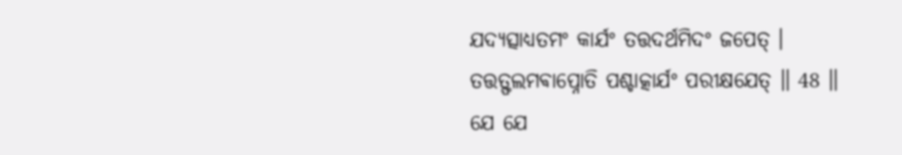ଯଦ୍ଯତ୍ସାଧ୍ଯତମଂ କାର୍ଯଂ ତତ୍ତଦର୍ଥମିଦଂ ଜପେତ୍ ।
ତତ୍ତତ୍ଫଲମଵାପ୍ନୋତି ପଶ୍ଚାତ୍କାର୍ଯଂ ପରୀକ୍ଷଯେତ୍ ॥ 48 ॥
ଯେ ଯେ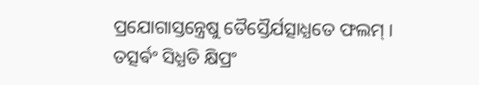ପ୍ରଯୋଗାସ୍ତନ୍ତ୍ରେଷୁ ତୈସ୍ତୈର୍ଯତ୍ସାଧ୍ଯତେ ଫଲମ୍ ।
ତତ୍ସର୍ଵଂ ସିଧ୍ଯତି କ୍ଷିପ୍ରଂ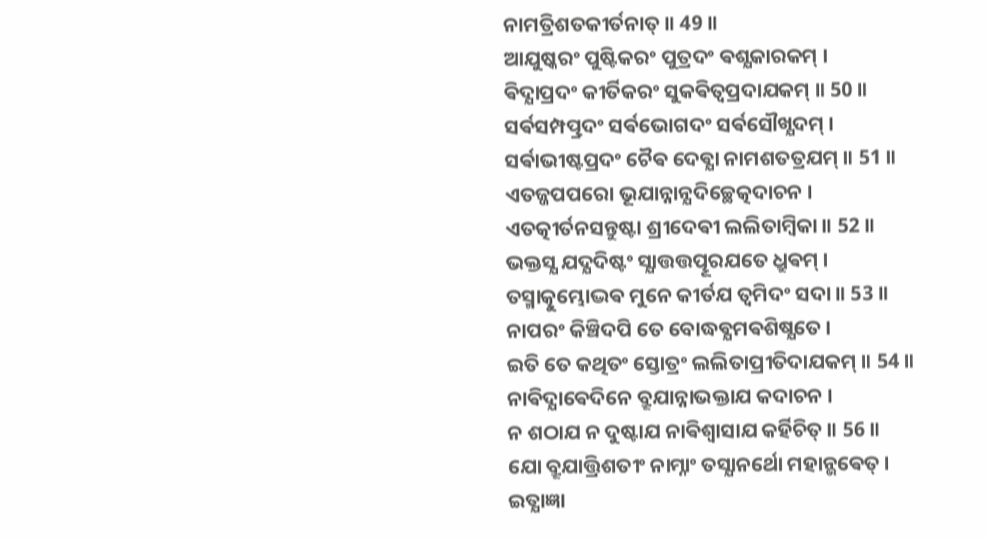ନାମତ୍ରିଶତକୀର୍ତନାତ୍ ॥ 49 ॥
ଆଯୁଷ୍କରଂ ପୁଷ୍ଟିକରଂ ପୁତ୍ରଦଂ ଵଶ୍ଯକାରକମ୍ ।
ଵିଦ୍ଯାପ୍ରଦଂ କୀର୍ତିକରଂ ସୁକଵିତ୍ଵପ୍ରଦାଯକମ୍ ॥ 50 ॥
ସର୍ଵସମ୍ପତ୍ପ୍ରଦଂ ସର୍ଵଭୋଗଦଂ ସର୍ଵସୌଖ୍ଯଦମ୍ ।
ସର୍ଵାଭୀଷ୍ଟପ୍ରଦଂ ଚୈଵ ଦେଵ୍ଯା ନାମଶତତ୍ରଯମ୍ ॥ 51 ॥
ଏତଜ୍ଜପପରୋ ଭୂଯାନ୍ନାନ୍ଯଦିଚ୍ଛେତ୍କଦାଚନ ।
ଏତତ୍କୀର୍ତନସନ୍ତୁଷ୍ଟା ଶ୍ରୀଦେଵୀ ଲଲିତାମ୍ବିକା ॥ 52 ॥
ଭକ୍ତସ୍ଯ ଯଦ୍ଯଦିଷ୍ଟଂ ସ୍ଯାତ୍ତତ୍ତତ୍ପୂରଯତେ ଧ୍ରୁଵମ୍ ।
ତସ୍ମାତ୍କୁମ୍ଭୋଦ୍ଭଵ ମୁନେ କୀର୍ତଯ ତ୍ଵମିଦଂ ସଦା ॥ 53 ॥
ନାପରଂ କିଞ୍ଚିଦପି ତେ ବୋଦ୍ଧଵ୍ଯମଵଶିଷ୍ଯତେ ।
ଇତି ତେ କଥିତଂ ସ୍ତୋତ୍ରଂ ଲଲିତାପ୍ରୀତିଦାଯକମ୍ ॥ 54 ॥
ନାଵିଦ୍ଯାଵେଦିନେ ବ୍ରୂଯାନ୍ନାଭକ୍ତାଯ କଦାଚନ ।
ନ ଶଠାଯ ନ ଦୁଷ୍ଟାଯ ନାଵିଶ୍ଵାସାଯ କର୍ହିଚିତ୍ ॥ 56 ॥
ଯୋ ବ୍ରୂଯାତ୍ତ୍ରିଶତୀଂ ନାମ୍ନାଂ ତସ୍ଯାନର୍ଥୋ ମହାନ୍ଭଵେତ୍ ।
ଇତ୍ଯାଜ୍ଞା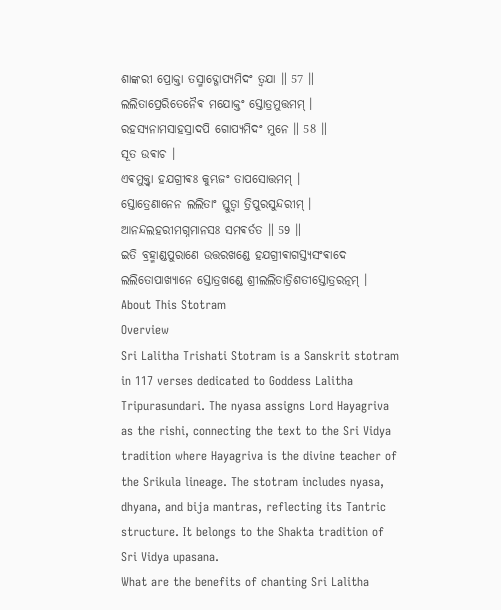ଶାଙ୍କରୀ ପ୍ରୋକ୍ତା ତସ୍ମାଦ୍ଗୋପ୍ଯମିଦଂ ତ୍ଵଯା ॥ 57 ॥
ଲଲିତାପ୍ରେରିତେନୈଵ ମଯୋକ୍ତଂ ସ୍ତୋତ୍ରମୁତ୍ତମମ୍ ।
ରହସ୍ଯନାମସାହସ୍ରାଦପି ଗୋପ୍ଯମିଦଂ ମୁନେ ॥ 58 ॥
ସୂତ ଉଵାଚ ।
ଏଵମୁକ୍ତ୍ଵା ହଯଗ୍ରୀଵଃ କୁମ୍ଭଜଂ ତାପସୋତ୍ତମମ୍ ।
ସ୍ତୋତ୍ରେଣାନେନ ଲଲିତାଂ ସ୍ତୁତ୍ଵା ତ୍ରିପୁରସୁନ୍ଦରୀମ୍ ।
ଆନନ୍ଦଲହରୀମଗ୍ନମାନସଃ ସମଵର୍ତତ ॥ 59 ॥
ଇତି ବ୍ରହ୍ମାଣ୍ଡପୁରାଣେ ଉତ୍ତରଖଣ୍ଡେ ହଯଗ୍ରୀଵାଗସ୍ତ୍ଯସଂଵାଦେ ଲଲିତୋପାଖ୍ଯାନେ ସ୍ତୋତ୍ରଖଣ୍ଡେ ଶ୍ରୀଲଲିତାତ୍ରିଶତୀସ୍ତୋତ୍ରରତ୍ନମ୍ ।
About This Stotram
Overview
Sri Lalitha Trishati Stotram is a Sanskrit stotram in 117 verses dedicated to Goddess Lalitha Tripurasundari. The nyasa assigns Lord Hayagriva as the rishi, connecting the text to the Sri Vidya tradition where Hayagriva is the divine teacher of the Srikula lineage. The stotram includes nyasa, dhyana, and bija mantras, reflecting its Tantric structure. It belongs to the Shakta tradition of Sri Vidya upasana.
What are the benefits of chanting Sri Lalitha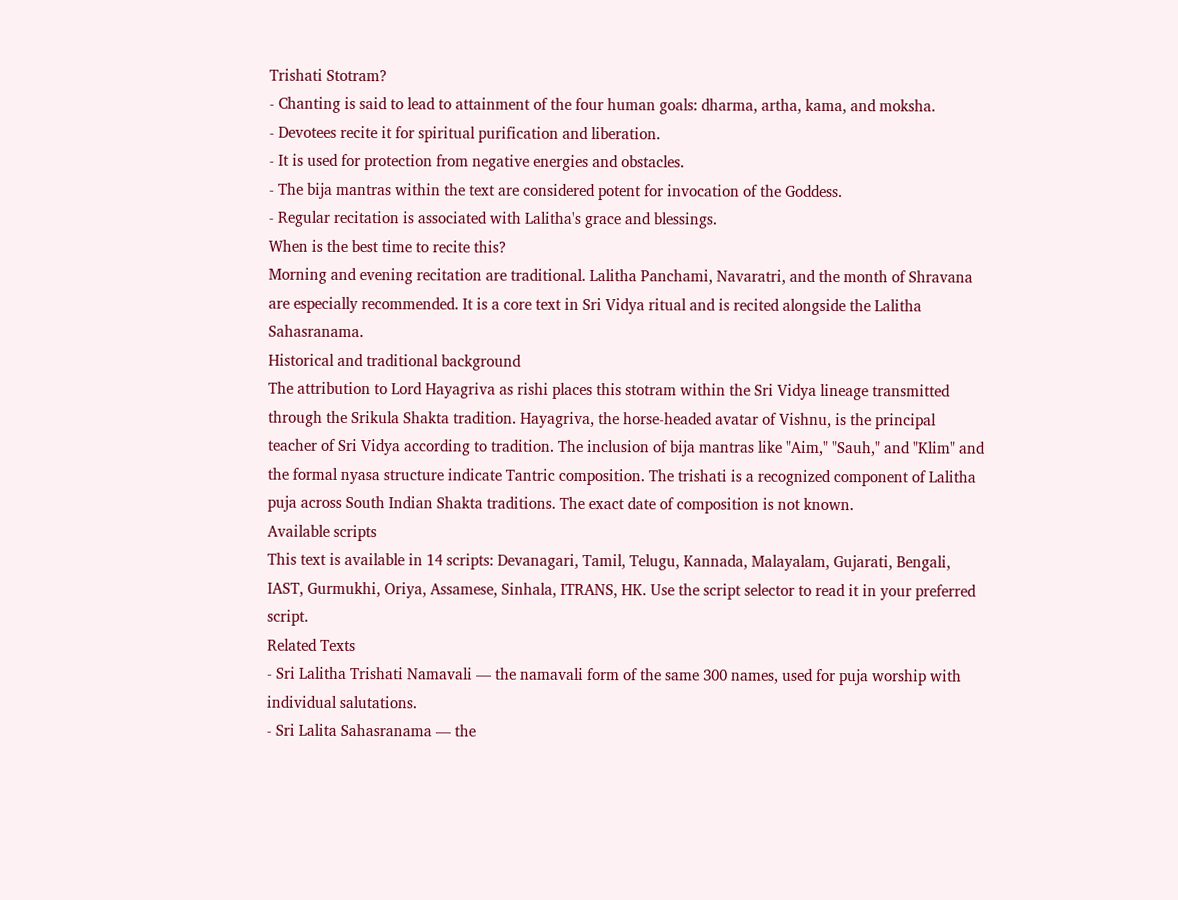Trishati Stotram?
- Chanting is said to lead to attainment of the four human goals: dharma, artha, kama, and moksha.
- Devotees recite it for spiritual purification and liberation.
- It is used for protection from negative energies and obstacles.
- The bija mantras within the text are considered potent for invocation of the Goddess.
- Regular recitation is associated with Lalitha's grace and blessings.
When is the best time to recite this?
Morning and evening recitation are traditional. Lalitha Panchami, Navaratri, and the month of Shravana are especially recommended. It is a core text in Sri Vidya ritual and is recited alongside the Lalitha Sahasranama.
Historical and traditional background
The attribution to Lord Hayagriva as rishi places this stotram within the Sri Vidya lineage transmitted through the Srikula Shakta tradition. Hayagriva, the horse-headed avatar of Vishnu, is the principal teacher of Sri Vidya according to tradition. The inclusion of bija mantras like "Aim," "Sauh," and "Klim" and the formal nyasa structure indicate Tantric composition. The trishati is a recognized component of Lalitha puja across South Indian Shakta traditions. The exact date of composition is not known.
Available scripts
This text is available in 14 scripts: Devanagari, Tamil, Telugu, Kannada, Malayalam, Gujarati, Bengali, IAST, Gurmukhi, Oriya, Assamese, Sinhala, ITRANS, HK. Use the script selector to read it in your preferred script.
Related Texts
- Sri Lalitha Trishati Namavali — the namavali form of the same 300 names, used for puja worship with individual salutations.
- Sri Lalita Sahasranama — the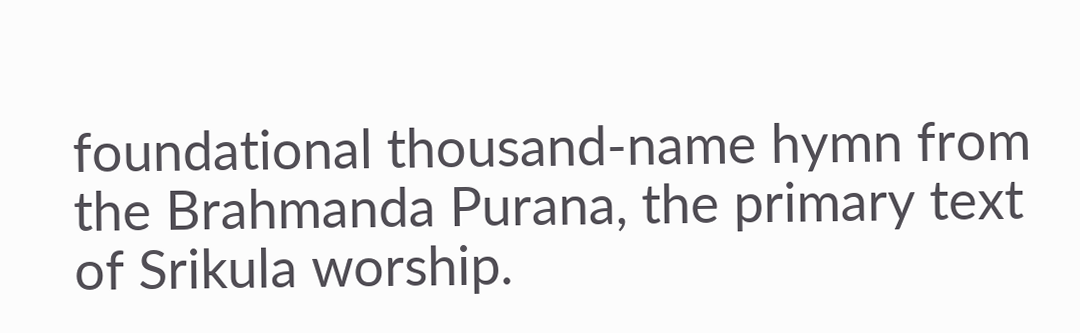foundational thousand-name hymn from the Brahmanda Purana, the primary text of Srikula worship.